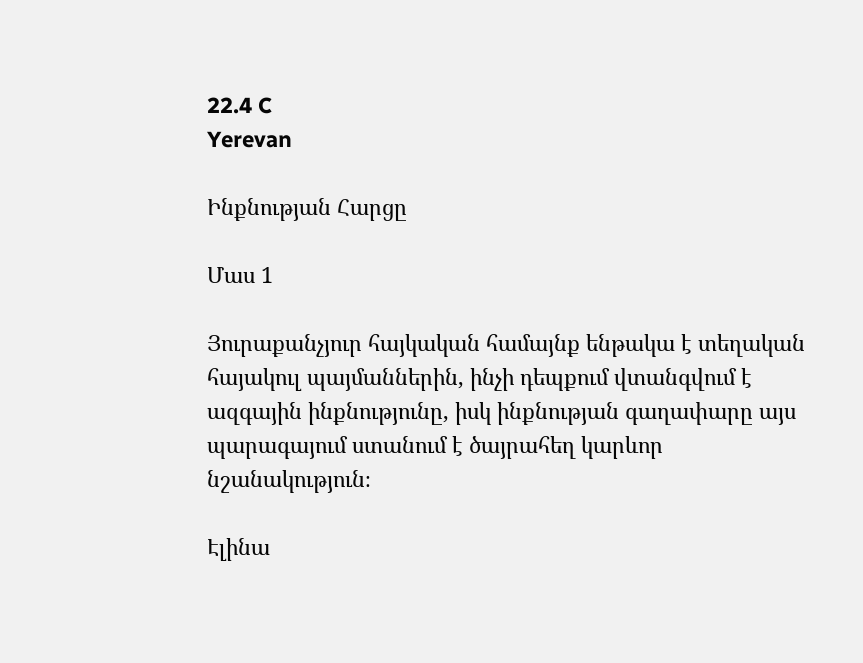22.4 C
Yerevan

Ինքնության Հարցը

Մաս 1

Յուրաքանչյուր հայկական համայնք ենթակա է տեղական հայակուլ պայմաններին, ինչի դեպքում վտանգվում է ազգային ինքնությունը, իսկ ինքնության գաղափարը այս պարագայում ստանում է ծայրահեղ կարևոր նշանակություն։

Էլինա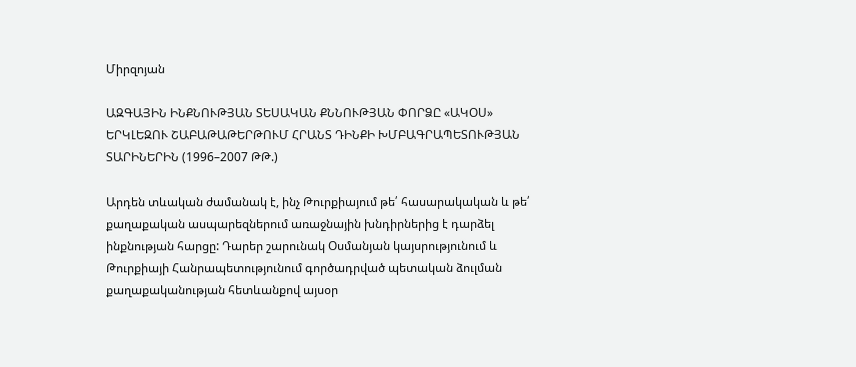Միրզոյան

ԱԶԳԱՅԻՆ ԻՆՔՆՈՒԹՅԱՆ ՏԵՍԱԿԱՆ ՔՆՆՈՒԹՅԱՆ ՓՈՐՁԸ «ԱԿՕՍ» ԵՐԿԼԵԶՈՒ ՇԱԲԱԹԱԹԵՐԹՈՒՄ ՀՐԱՆՏ ԴԻՆՔԻ ԽՄԲԱԳՐԱՊԵՏՈՒԹՅԱՆ ՏԱՐԻՆԵՐԻՆ (1996–2007 ԹԹ.)

Արդեն տևական ժամանակ է, ինչ Թուրքիայում թե՛ հասարակական և թե՛ քաղաքական ասպարեզներում առաջնային խնդիրներից է դարձել ինքնության հարցը: Դարեր շարունակ Օսմանյան կայսրությունում և Թուրքիայի Հանրապետությունում գործադրված պետական ձուլման քաղաքականության հետևանքով այսօր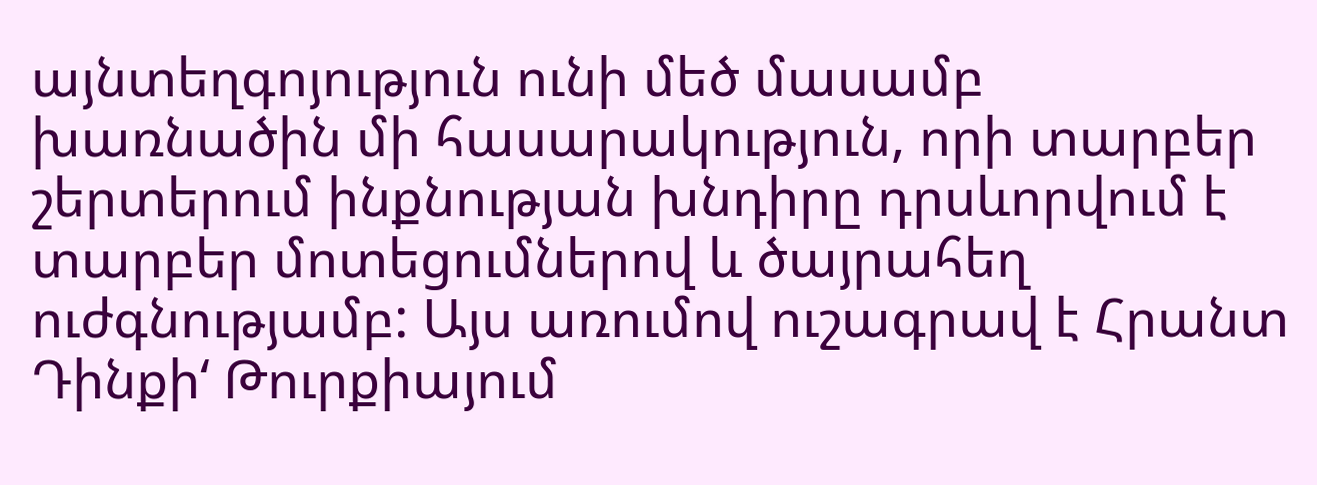այնտեղգոյություն ունի մեծ մասամբ խառնածին մի հասարակություն, որի տարբեր շերտերում ինքնության խնդիրը դրսևորվում է տարբեր մոտեցումներով և ծայրահեղ ուժգնությամբ: Այս առումով ուշագրավ է Հրանտ Դինքի‘ Թուրքիայում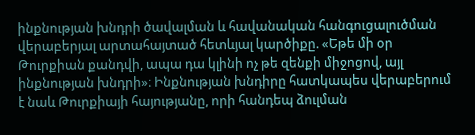ինքնության խնդրի ծավալման և հավանական հանգուցալուծման վերաբերյալ արտահայտած հետևյալ կարծիքը. «Եթե մի օր Թուրքիան քանդվի, ապա դա կլինի ոչ թե զենքի միջոցով, այլ ինքնության խնդրի»։ Ինքնության խնդիրը հատկապես վերաբերում է նաև Թուրքիայի հայությանը, որի հանդեպ ձուլման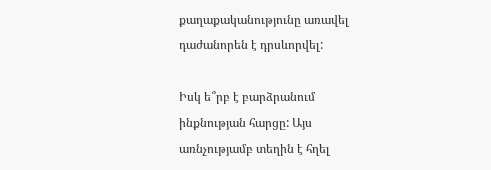քաղաքականությունը առավել դաժանորեն է դրսևորվել:

Իսկ ե՞րբ է բարձրանում ինքնության հարցը: Այս առնչությամբ տեղին է հղել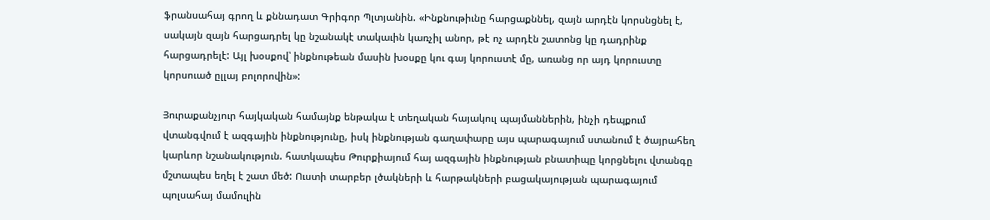ֆրանսահայ գրող և քննադատ Գրիգոր Պլտյանին. «Ինքնութիւնը հարցաքննել, զայն արդէն կորսնցնել է, սակայն զայն հարցադրել կը նշանակէ տակաւին կառչիլ անոր, թէ ոչ արդէն շատոնց կը դադրինք հարցադրելէ: Այլ խօսքով՝ ինքնութեան մասին խօսքը կու գայ կորուստէ մը, առանց որ այդ կորուստը կորսուած ըլլայ բոլորովին»:

Յուրաքանչյուր հայկական համայնք ենթակա է տեղական հայակուլ պայմաններին, ինչի դեպքում վտանգվում է ազգային ինքնությունը, իսկ ինքնության գաղափարը այս պարագայում ստանում է ծայրահեղ կարևոր նշանակություն. հատկապես Թուրքիայում հայ ազգային ինքնության բնատիպը կորցնելու վտանգը մշտապես եղել է շատ մեծ: Ուստի տարբեր լծակների և հարթակների բացակայության պարագայում պոլսահայ մամուլին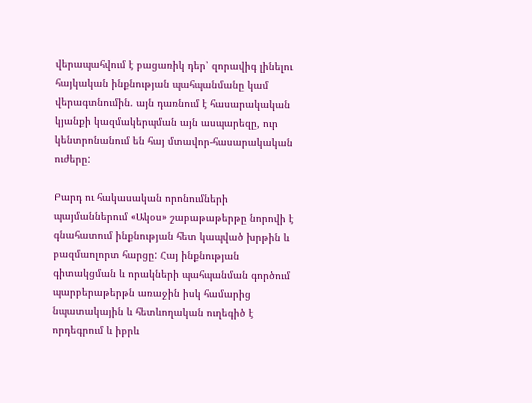վերապահվում է բացառիկ դեր՝ զորավիգ լինելու հայկական ինքնության պահպանմանը կամ վերագտնումին. այն դառնում է հասարակական կյանքի կազմակերպման այն ասպարեզը, ուր կենտրոնանում են հայ մտավոր-հասարակական ուժերը:

Բարդ ու հակասական որոնումների պայմաններում «Ակօս» շաբաթաթերթը նորովի է գնահատում ինքնության հետ կապված խրթին և բազմաոլորտ հարցը: Հայ ինքնության գիտակցման և որակների պահպանման գործում պարբերաթերթն առաջին իսկ համարից նպատակային և հետևողական ուղեգիծ է որդեգրում և իբրև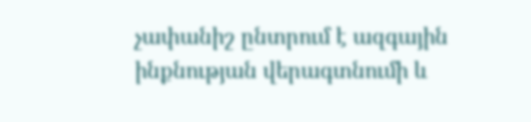չափանիշ ընտրում է ազգային ինքնության վերագտնումի և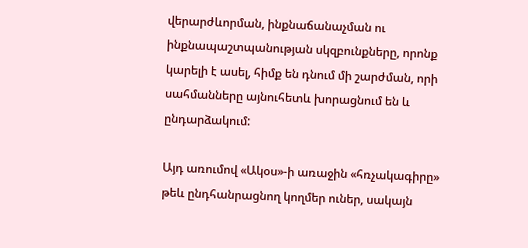վերարժևորման, ինքնաճանաչման ու ինքնապաշտպանության սկզբունքները, որոնք կարելի է ասել, հիմք են դնում մի շարժման, որի սահմանները այնուհետև խորացնում են և ընդարձակում:

Այդ առումով «Ակօս»-ի առաջին «հռչակագիրը» թեև ընդհանրացնող կողմեր ուներ, սակայն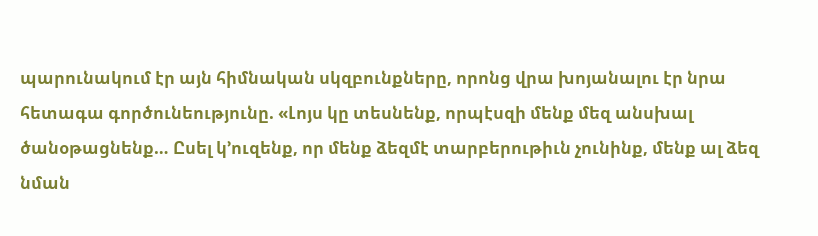պարունակում էր այն հիմնական սկզբունքները, որոնց վրա խոյանալու էր նրա հետագա գործունեությունը. «Լոյս կը տեսնենք, որպէսզի մենք մեզ անսխալ ծանօթացնենք… Ըսել կ’ուզենք, որ մենք ձեզմէ տարբերութիւն չունինք, մենք ալ ձեզ նման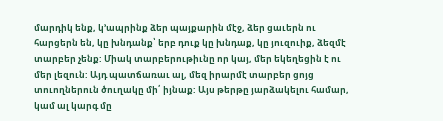մարդիկ ենք, կ’ապրինք ձեր պայքարին մէջ, ձեր ցաւերն ու հարցերն են, կը խնդանք՝ երբ դուք կը խնդաք, կը յուզուիք, ձեզմէ տարբեր չենք: Միակ տարբերութիւնը որ կայ, մեր եկեղեցին է ու մեր լեզուն: Այդ պատճառաւ ալ, մեզ իրարմէ տարբեր ցոյց տուողներուն ծուղակը մի՛ իյնաք: Այս թերթը յարձակելու համար, կամ ալ կարգ մը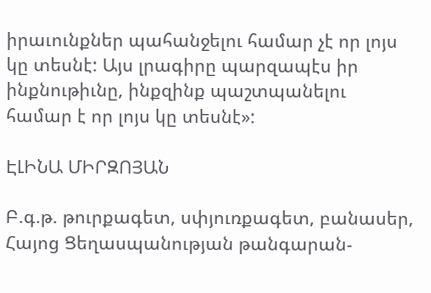իրաւունքներ պահանջելու համար չէ որ լոյս կը տեսնէ: Այս լրագիրը պարզապէս իր ինքնութիւնը, ինքզինք պաշտպանելու համար է որ լոյս կը տեսնէ»:

ԷԼԻՆԱ ՄԻՐԶՈՅԱՆ

Բ.գ.թ. թուրքագետ, սփյուռքագետ, բանասեր, Հայոց Ցեղասպանության թանգարան-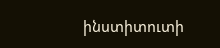ինստիտուտի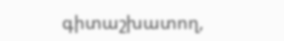գիտաշխատող,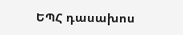ԵՊՀ դասախոս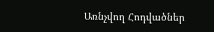Առնչվող Հոդվածներ